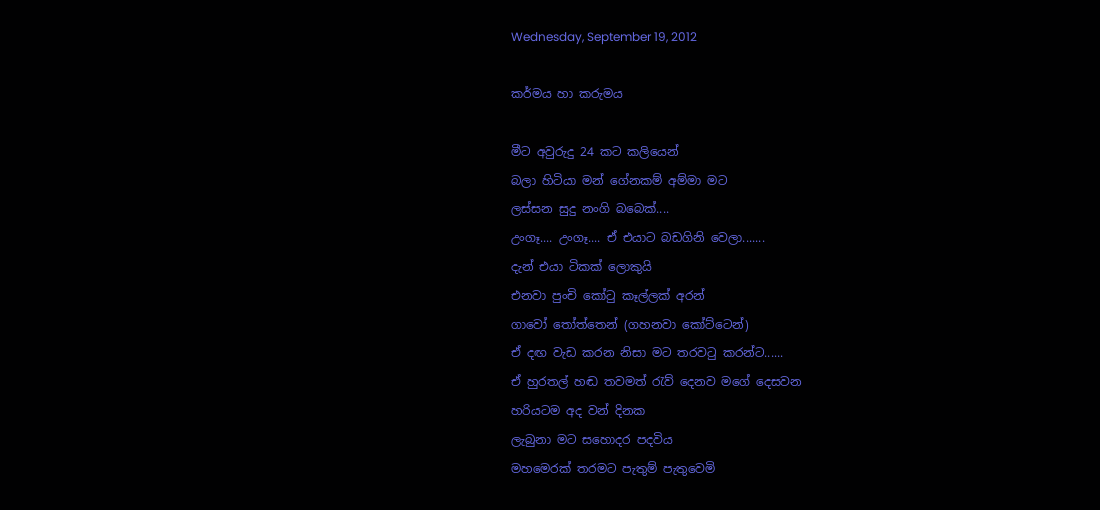Wednesday, September 19, 2012

කර්මය හා කරුමය

මීට අවුරුදු 24 කට කලියෙන්
බලා හිටියා මන් ගේනකම් අම්මා මට
ලස්සන සුදු නංගි බබෙක්....
උංගෑ.... උංගෑ.... ඒ එයාට බඩගිනි වෙලා.......
දැන් එයා ටිකක් ලොකුයි
එනවා පුංචි කෝ‍ටු කෑල්ලක් අරන්
ගාවෝ ‍තෝත්තෙන් (ගහනවා කෝට්ටෙන්)
ඒ දඟ වැඩ කරන නිසා මට තරවටු කරන්ට......
ඒ හුරතල් හඬ තවමත් ‍රැව් දෙනව මගේ දෙසවන
හරියටම අද වන් දිනක
ලැබුනා මට සහොදර පදවිය
මහමෙරක් තරමට පැතුම් පැතුවෙමි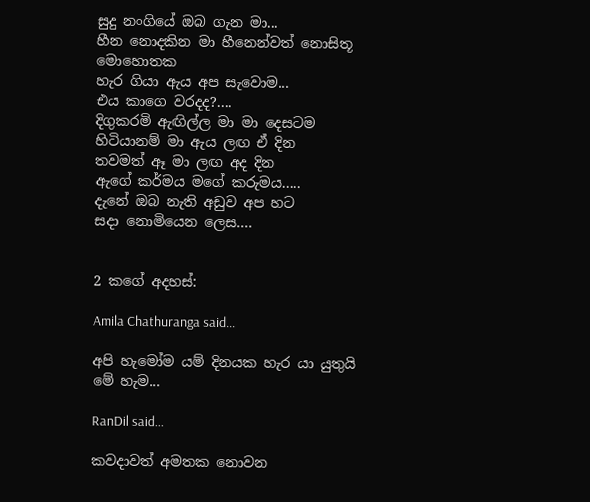සුදු නංගියේ ඔබ ගැන මා...
හීන නොදකින මා හීනෙන්වත් නොසිතූ මොහොතක
හැර ගියා ඇය අප සැවොම...
එය කාගෙ වරදද?....
දිගුකරමි ඇඟිල්ල මා මා දෙසටම
හිටියානම් මා ඇය ලඟ ඒ දින
තවමත් ඈ මා ලඟ අද දින
ඇගේ කර්මය මගේ කරුමය.....
දැනේ ඔබ නැති අඩුව අප හට
සදා නොමියෙන ලෙස....


2 කගේ අදහස්:

Amila Chathuranga said...

අපි හැමෝම යම් දිනයක හැර යා යුතුයි මේ හැම...

RanDil said...

කවදාවත් අමතක නොවන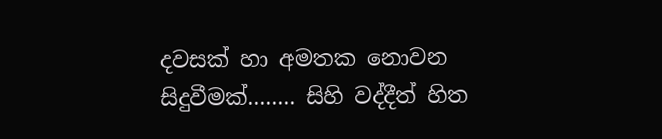දවසක් හා අමතක නොවන සිදුවීමක්........ සිහි වද්දීත් හිත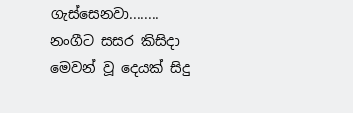ගැස්සෙනවා........ නංගීට සසර කිසිදා මෙවන් වූ දෙයක් සිදු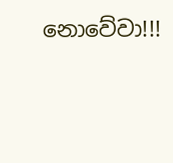නොවේවා!!!